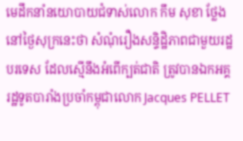មេដឹកនាំនយោបាយជំទាស់លោក កឹម សុខា ថ្លែងនៅថ្ងៃសុក្រនេះថា សំណុំរឿងសន្ទិដ្ឋិភាពជាមួយរដ្ឋបរទេស ដែលស្មើនឹងអំពើក្បត់ជាតិ ត្រូវបានឯកអគ្គរដ្ឋទូតបារាំងប្រចាំកម្ពុជាលោក Jacques PELLET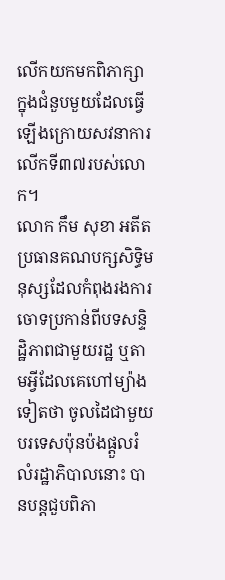លើកយកមកពិភាក្សាក្នុងជំនួបមួយដែលធ្វើឡើងក្រោយសវនាការលើកទី៣៧របស់លោក។
លោក កឹម សុខា អតីតប្រធានគណបក្សសិទ្ធិមនុស្សដែលកំពុងរងការចោទប្រកាន់ពីបទសន្ទិដ្ឋិភាពជាមួយរដ្ឋ ឬតាមអ្វីដែលគេហៅម្យ៉ាងទៀតថា ចូលដៃជាមួយបរទេសប៉ុនប៉ងផ្តួលរំលំរដ្ឋាភិបាលនោះ បានបន្តជួបពិភា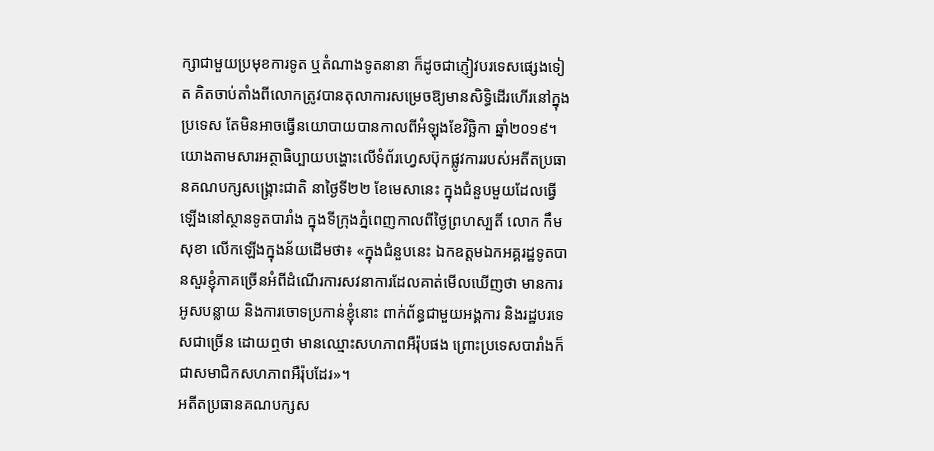ក្សាជាមួយប្រមុខការទូត ឬតំណាងទូតនានា ក៏ដូចជាភ្ញៀវបរទេសផ្សេងទៀត គិតចាប់តាំងពីលោកត្រូវបានតុលាការសម្រេចឱ្យមានសិទ្ធិដើរហើរនៅក្នុងប្រទេស តែមិនអាចធ្វើនយោបាយបានកាលពីអំឡុងខែវិច្ឆិកា ឆ្នាំ២០១៩។
យោងតាមសារអត្ថាធិប្បាយបង្ហោះលើទំព័រហ្វេសប៊ុកផ្លូវការរបស់អតីតប្រធានគណបក្សសង្គ្រោះជាតិ នាថ្ងៃទី២២ ខែមេសានេះ ក្នុងជំនួបមួយដែលធ្វើឡើងនៅស្ថានទូតបារាំង ក្នុងទីក្រុងភ្នំពេញកាលពីថ្ងៃព្រហស្បតិ៍ លោក កឹម សុខា លើកឡើងក្នុងន័យដើមថា៖ «ក្នុងជំនួបនេះ ឯកឧត្តមឯកអគ្គរដ្ឋទូតបានសួរខ្ញុំភាគច្រើនអំពីដំណើរការសវនាការដែលគាត់មើលឃើញថា មានការអូសបន្លាយ និងការចោទប្រកាន់ខ្ញុំនោះ ពាក់ព័ន្ធជាមួយអង្គការ និងរដ្ឋបរទេសជាច្រើន ដោយឮថា មានឈ្មោះសហភាពអឺរ៉ុបផង ព្រោះប្រទេសបារាំងក៏ជាសមាជិកសហភាពអឺរ៉ុបដែរ»។
អតីតប្រធានគណបក្សស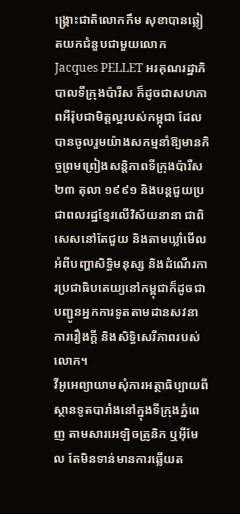ង្គ្រោះជាតិលោកកឹម សុខាបានឆ្លៀតយកជំនួបជាមួយលោក Jacques PELLET អរគុណរដ្ឋាភិបាលទីក្រុងប៉ារីស ក៏ដូចជាសហភាពអឺរ៉ុបជាមិត្តល្អរបស់កម្ពុជា ដែលបានចូលរួមយ៉ាងសកម្មនាំឱ្យមានកិច្ចព្រមព្រៀងសន្តិភាពទីក្រុងប៉ារីស ២៣ តុលា ១៩៩១ និងបន្តជួយប្រជាពលរដ្ឋខ្មែរលើវិស័យនានា ជាពិសេសនៅតែជួយ និងតាមឃ្លាំមើលអំពីបញ្ហាសិទ្ធិមនុស្ស និងដំណើរការប្រជាធិបតេយ្យនៅកម្ពុជាក៏ដូចជាបញ្ជូនអ្នកការទូតតាមដានសវនាការរឿងក្តី និងសិទ្ធិសេរីភាពរបស់លោក។
វីអូអេព្យាយាមសុំការអត្ថាធិប្បាយពីស្ថានទូតបារាំងនៅក្នុងទីក្រុងភ្នំពេញ តាមសារអេឡិចត្រូនិក ឬអ៊ីមែល តែមិនទាន់មានការឆ្លើយត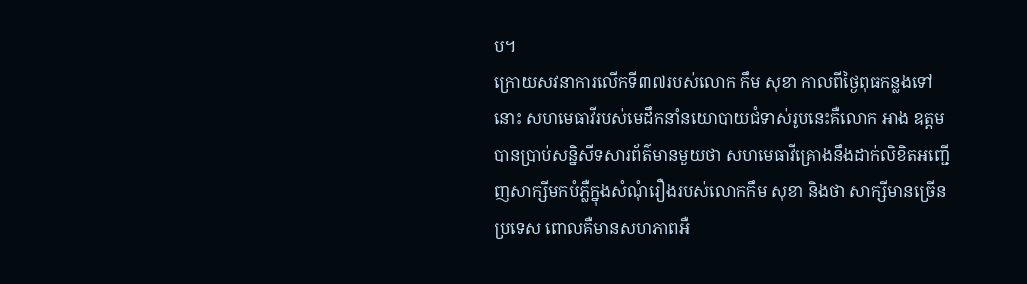ប។
ក្រោយសវនាការលើកទី៣៧របស់លោក កឹម សុខា កាលពីថ្ងៃពុធកន្លងទៅនោះ សហមេធាវីរបស់មេដឹកនាំនយោបាយជំទាស់រូបនេះគឺលោក អាង ឧត្តម បានប្រាប់សន្និសីទសារព័ត៌មានមួយថា សហមេធាវីគ្រោងនឹងដាក់លិខិតអញ្ជើញសាក្សីមកបំភ្លឺក្នុងសំណុំរឿងរបស់លោកកឹម សុខា និងថា សាក្សីមានច្រើនប្រទេស ពោលគឺមានសហភាពអឺ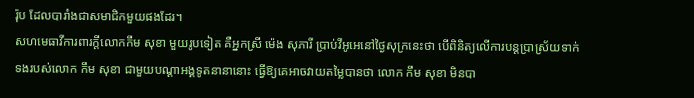រ៉ុប ដែលបារាំងជាសមាជិកមួយផងដែរ។
សហមេធាវីការពារក្តីលោកកឹម សុខា មួយរូបទៀត គឺអ្នកស្រី ម៉េង សុភារី ប្រាប់វីអូអេនៅថ្ងៃសុក្រនេះថា បើពិនិត្យលើការបន្តប្រាស្រ័យទាក់ទងរបស់លោក កឹម សុខា ជាមួយបណ្តាអង្គទូតនានានោះ ធ្វើឱ្យគេអាចវាយតម្លៃបានថា លោក កឹម សុខា មិនបា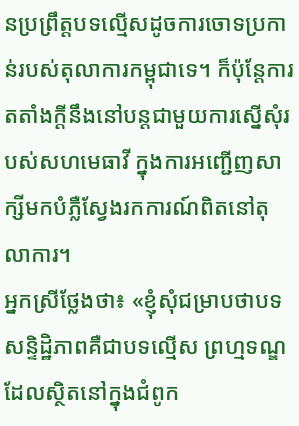នប្រព្រឹត្តបទល្មើសដូចការចោទប្រកាន់របស់តុលាការកម្ពុជាទេ។ ក៏ប៉ុន្តែការតតាំងក្តីនឹងនៅបន្តជាមួយការស្នើសុំរបស់សហមេធាវី ក្នុងការអញ្ជើញសាក្សីមកបំភ្លឺស្វែងរកការណ៍ពិតនៅតុលាការ។
អ្នកស្រីថ្លែងថា៖ «ខ្ញុំសុំជម្រាបថាបទសន្ទិដ្ឋិភាពគឺជាបទល្មើស ព្រហ្មទណ្ឌដែលស្ថិតនៅក្នុងជំពូក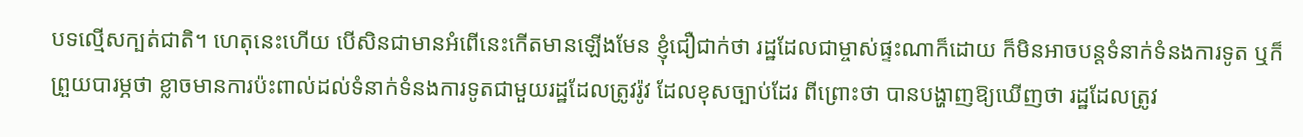បទល្មើសក្បត់ជាតិ។ ហេតុនេះហើយ បើសិនជាមានអំពើនេះកើតមានឡើងមែន ខ្ញុំជឿជាក់ថា រដ្ឋដែលជាម្ចាស់ផ្ទះណាក៏ដោយ ក៏មិនអាចបន្តទំនាក់ទំនងការទូត ឬក៏ព្រួយបារម្ភថា ខ្លាចមានការប៉ះពាល់ដល់ទំនាក់ទំនងការទូតជាមួយរដ្ឋដែលត្រូវរ៉ូវ ដែលខុសច្បាប់ដែរ ពីព្រោះថា បានបង្ហាញឱ្យឃើញថា រដ្ឋដែលត្រូវ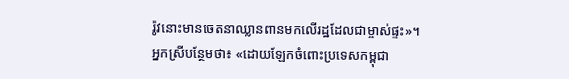រ៉ូវនោះមានចេតនាឈ្លានពានមកលើរដ្ឋដែលជាម្ចាស់ផ្ទះ»។
អ្នកស្រីបន្ថែមថា៖ «ដោយឡែកចំពោះប្រទេសកម្ពុជា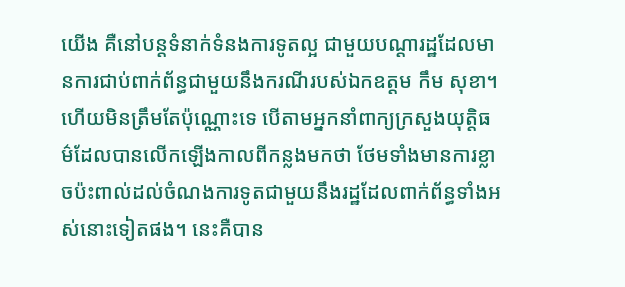យើង គឺនៅបន្តទំនាក់ទំនងការទូតល្អ ជាមួយបណ្តារដ្ឋដែលមានការជាប់ពាក់ព័ន្ធជាមួយនឹងករណីរបស់ឯកឧត្តម កឹម សុខា។ ហើយមិនត្រឹមតែប៉ុណ្ណោះទេ បើតាមអ្នកនាំពាក្យក្រសួងយុត្តិធម៌ដែលបានលើកឡើងកាលពីកន្លងមកថា ថែមទាំងមានការខ្លាចប៉ះពាល់ដល់ចំណងការទូតជាមួយនឹងរដ្ឋដែលពាក់ព័ន្ធទាំងអស់នោះទៀតផង។ នេះគឺបាន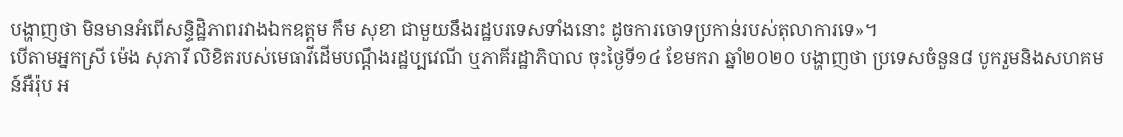បង្ហាញថា មិនមានអំពើសន្ទិដ្ឋិភាពរវាងឯកឧត្តម កឹម សុខា ជាមួយនឹងរដ្ឋបរទេសទាំងនោះ ដូចការចោទប្រកាន់របស់តុលាការទេ»។
បើតាមអ្នកស្រី ម៉េង សុភារី លិខិតរបស់មេធាវីដើមបណ្តឹងរដ្ឋប្បវេណី ឬភាគីរដ្ឋាភិបាល ចុះថ្ងៃទី១៤ ខែមករា ឆ្នាំ២០២០ បង្ហាញថា ប្រទេសចំនួន៨ បូករួមនិងសហគមន៍អឺរ៉ុប អ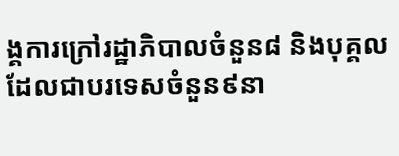ង្គការក្រៅរដ្ឋាភិបាលចំនួន៨ និងបុគ្គលដែលជាបរទេសចំនួន៩នា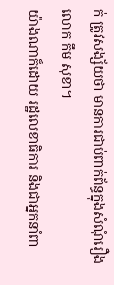ក់ ត្រូវសង្ស័យថា មានការជាប់ពាក់ព័ន្ធក្នុងសំណុំរឿងលោក កឹម សុខា។
យ៉ាងណាក៏ដោយ រដ្ឋលេខាធិការ និងជាអ្នកនាំពា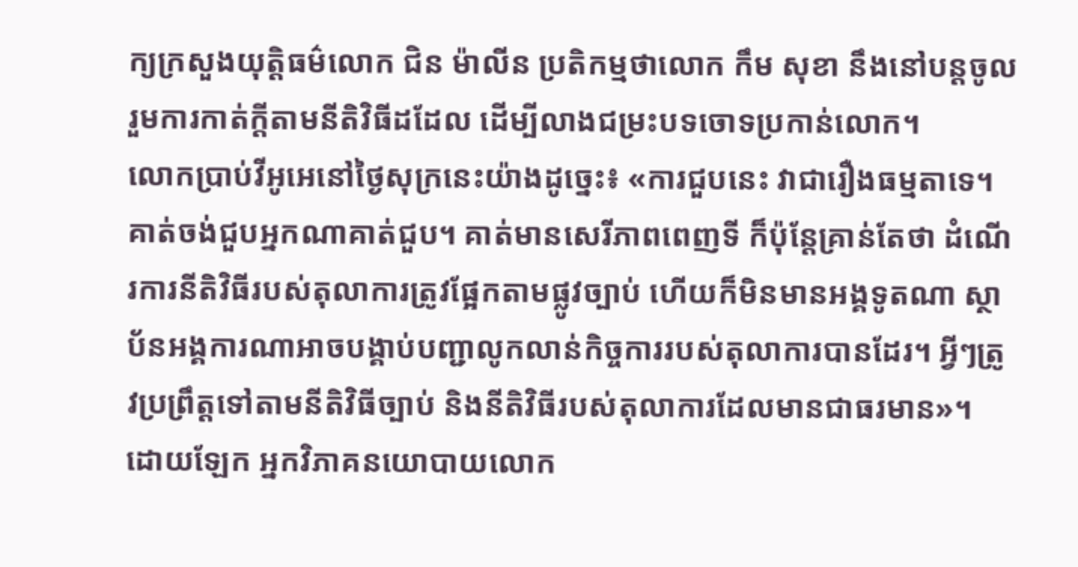ក្យក្រសួងយុត្តិធម៌លោក ជិន ម៉ាលីន ប្រតិកម្មថាលោក កឹម សុខា នឹងនៅបន្តចូលរួមការកាត់ក្តីតាមនីតិវិធីដដែល ដើម្បីលាងជម្រះបទចោទប្រកាន់លោក។
លោកប្រាប់វីអូអេនៅថ្ងៃសុក្រនេះយ៉ាងដូច្នេះ៖ «ការជួបនេះ វាជារឿងធម្មតាទេ។ គាត់ចង់ជួបអ្នកណាគាត់ជួប។ គាត់មានសេរីភាពពេញទី ក៏ប៉ុន្តែគ្រាន់តែថា ដំណើរការនីតិវិធីរបស់តុលាការត្រូវផ្អែកតាមផ្លូវច្បាប់ ហើយក៏មិនមានអង្គទូតណា ស្ថាប័នអង្គការណាអាចបង្គាប់បញ្ជាលូកលាន់កិច្ចការរបស់តុលាការបានដែរ។ អ្វីៗត្រូវប្រព្រឹត្តទៅតាមនីតិវិធីច្បាប់ និងនីតិវិធីរបស់តុលាការដែលមានជាធរមាន»។
ដោយឡែក អ្នកវិភាគនយោបាយលោក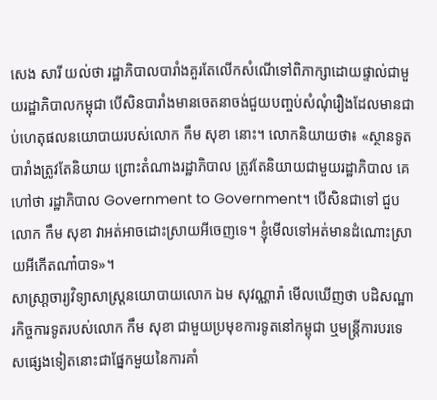សេង សារី យល់ថា រដ្ឋាភិបាលបារាំងគួរតែលើកសំណើទៅពិភាក្សាដោយផ្ទាល់ជាមួយរដ្ឋាភិបាលកម្ពុជា បើសិនបារាំងមានចេតនាចង់ជួយបញ្ចប់សំណុំរឿងដែលមានជាប់ហេតុផលនយោបាយរបស់លោក កឹម សុខា នោះ។ លោកនិយាយថា៖ «ស្ថានទូតបារាំងត្រូវតែនិយាយ ព្រោះតំណាងរដ្ឋាភិបាល ត្រូវតែនិយាយជាមួយរដ្ឋាភិបាល គេហៅថា រដ្ឋាភិបាល Government to Government។ បើសិនជាទៅ ជួបលោក កឹម សុខា វាអត់អាចដោះស្រាយអីចេញទេ។ ខ្ញុំមើលទៅអត់មានដំណោះស្រាយអីកើតណា៎បាទ»។
សាស្រា្តចារ្យវិទ្យាសាស្ត្រនយោបាយលោក ឯម សុវណ្ណារ៉ា មើលឃើញថា បដិសណ្ឋារកិច្ចការទូតរបស់លោក កឹម សុខា ជាមួយប្រមុខការទូតនៅកម្ពុជា ឬមន្ត្រីការបរទេសផ្សេងទៀតនោះជាផ្នែកមួយនៃការគាំ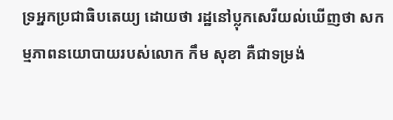ទ្រអ្នកប្រជាធិបតេយ្យ ដោយថា រដ្ឋនៅប្លុកសេរីយល់ឃើញថា សកម្មភាពនយោបាយរបស់លោក កឹម សុខា គឺជាទម្រង់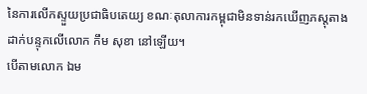នៃការលើកស្ទួយប្រជាធិបតេយ្យ ខណៈតុលាការកម្ពុជាមិនទាន់រកឃើញភស្តុតាងដាក់បន្ទុកលើលោក កឹម សុខា នៅឡើយ។
បើតាមលោក ឯម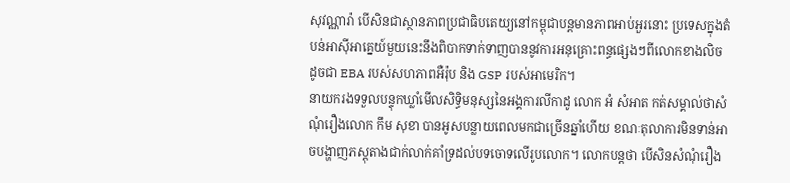សុវណ្ណារ៉ា បើសិនជាស្ថានភាពប្រជាធិបតេយ្យនៅកម្ពុជាបន្តមានភាពអាប់អួរនោះ ប្រទេសក្នុងតំបន់អាស៊ីអាគ្នេយ៍មួយនេះនឹងពិបាកទាក់ទាញបាននូវការអនុគ្រោះពន្ធផ្សេងៗពីលោកខាងលិច ដូចជា EBA របស់សហភាពអឺរ៉ុប និង GSP របស់អាមេរិក។
នាយករងទទួលបន្ទុកឃ្លាំមើលសិទ្ធិមនុស្សនៃអង្គការលីកាដូ លោក អំ សំអាត កត់សម្គាល់ថាសំណុំរឿងលោក កឹម សុខា បានអូសបន្លាយពេលមកជាច្រើនឆ្នាំហើយ ខណៈតុលាការមិនទាន់អាចបង្ហាញភស្តុតាងជាក់លាក់គាំទ្រដល់បទចោទលើរូបលោក។ លោកបន្តថា បើសិនសំណុំរឿង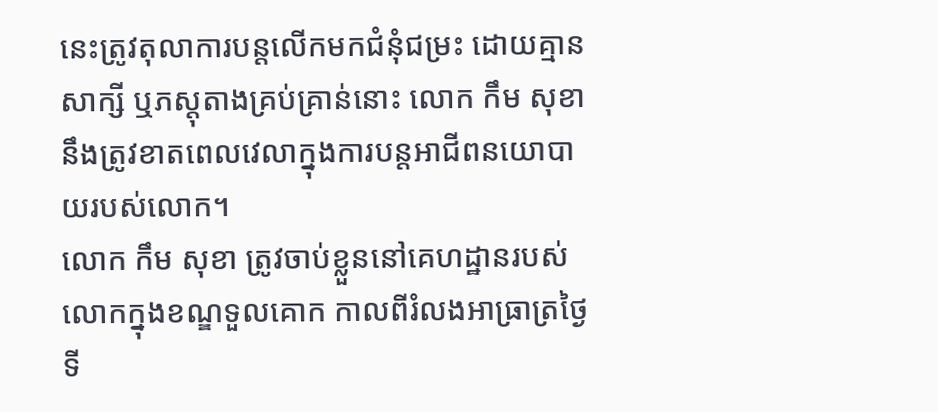នេះត្រូវតុលាការបន្តលើកមកជំនុំជម្រះ ដោយគ្មានសាក្សី ឬភស្តុតាងគ្រប់គ្រាន់នោះ លោក កឹម សុខា នឹងត្រូវខាតពេលវេលាក្នុងការបន្តអាជីពនយោបាយរបស់លោក។
លោក កឹម សុខា ត្រូវចាប់ខ្លួននៅគេហដ្ឋានរបស់លោកក្នុងខណ្ឌទួលគោក កាលពីរំលងអាធ្រាត្រថ្ងៃទី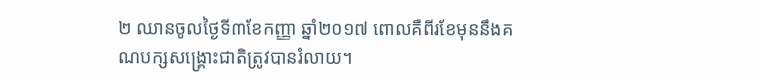២ ឈានចូលថ្ងៃទី៣ខែកញ្ញា ឆ្នាំ២០១៧ ពោលគឺពីរខែមុននឹងគណបក្សសង្គ្រោះជាតិត្រូវបានរំលាយ។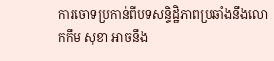ការចោទប្រកាន់ពីបទសន្ទិដិ្ឋភាពប្រឆាំងនឹងលោកកឹម សុខា អាចនឹង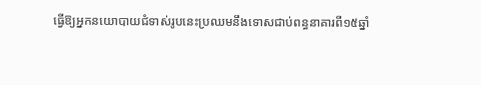ធ្វើឱ្យអ្នកនយោបាយជំទាស់រូបនេះប្រឈមនឹងទោសជាប់ពន្ធនាគារពី១៥ឆ្នាំ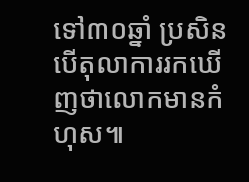ទៅ៣០ឆ្នាំ ប្រសិនបើតុលាការរកឃើញថាលោកមានកំហុស៕